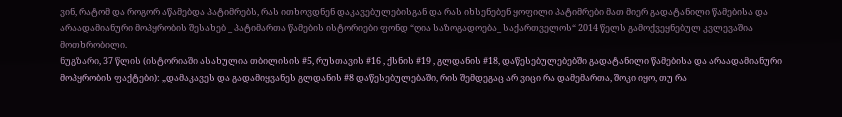ვინ, რატომ და როგორ აწამებდა პატიმრებს, რას ითხოვდნენ დაკავებულებისგან და რას იხსენებენ ყოფილი პატიმრები მათ მიერ გადატანილი წამებისა და არაადამიანური მოპყრობის შესახებ _ პატიმართა წამების ისტორიები ფონდ “ღია საზოგადოება_ საქართველოს“ 2014 წელს გამოქვეყნებულ კვლევაშია მოთხრობილი.
ნუგზარი, 37 წლის (ისტორიაში ასახულია თბილისის #5, რუსთავის #16 , ქსნის #19 , გლდანის #18, დაწესებულებებში გადატანილი წამებისა და არაადამიანური მოპყრობის ფაქტები): „დამაკავეს და გადამიყვანეს გლდანის #8 დაწესებულებაში, რის შემდეგაც არ ვიცი რა დამემართა, შოკი იყო, თუ რა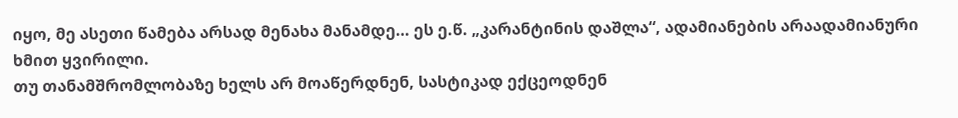იყო, მე ასეთი წამება არსად მენახა მანამდე… ეს ე.წ. „კარანტინის დაშლა“, ადამიანების არაადამიანური ხმით ყვირილი.
თუ თანამშრომლობაზე ხელს არ მოაწერდნენ, სასტიკად ექცეოდნენ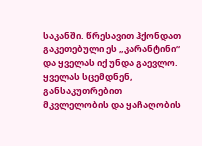საკანში. წრესავით ჰქონდათ გაკეთებული ეს „კარანტინი“ და ყველას იქ უნდა გაევლო. ყველას სცემდნენ, განსაკუთრებით მკვლელობის და ყაჩაღობის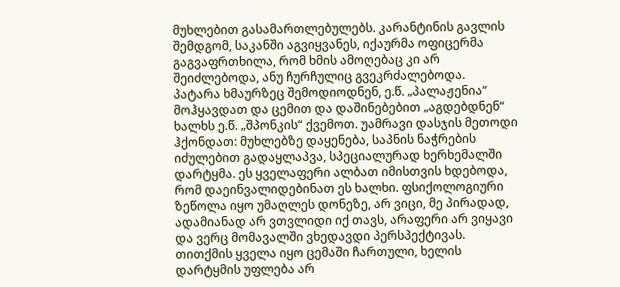მუხლებით გასამართლებულებს. კარანტინის გავლის შემდგომ, საკანში აგვიყვანეს, იქაურმა ოფიცერმა გაგვაფრთხილა, რომ ხმის ამოღებაც კი არ შეიძლებოდა, ანუ ჩურჩულიც გვეკრძალებოდა.
პატარა ხმაურზეც შემოდიოდნენ, ე.წ. „პალაჟენია“ მოჰყავდათ და ცემით და დაშინებებით „აგდებდნენ“ ხალხს ე.წ. „შპონკის“ ქვემოთ. უამრავი დასჯის მეთოდი ჰქონდათ: მუხლებზე დაყენება, საპნის ნაჭრების იძულებით გადაყლაპვა, სპეციალურად ხერხემალში დარტყმა. ეს ყველაფერი ალბათ იმისთვის ხდებოდა, რომ დაეინვალიდებინათ ეს ხალხი. ფსიქოლოგიური ზეწოლა იყო უმაღლეს დონეზე, არ ვიცი, მე პირადად, ადამიანად არ ვთვლიდი იქ თავს, არაფერი არ ვიყავი და ვერც მომავალში ვხედავდი პერსპექტივას. თითქმის ყველა იყო ცემაში ჩართული, ხელის დარტყმის უფლება არ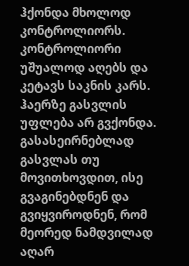ჰქონდა მხოლოდ კონტროლიორს. კონტროლიორი უშუალოდ აღებს და კეტავს საკნის კარს.
ჰაერზე გასვლის უფლება არ გვქონდა. გასასეირნებლად გასვლას თუ მოვითხოვდით, ისე გვაგინებდნენ და გვიყვიროდნენ, რომ მეორედ ნამდვილად აღარ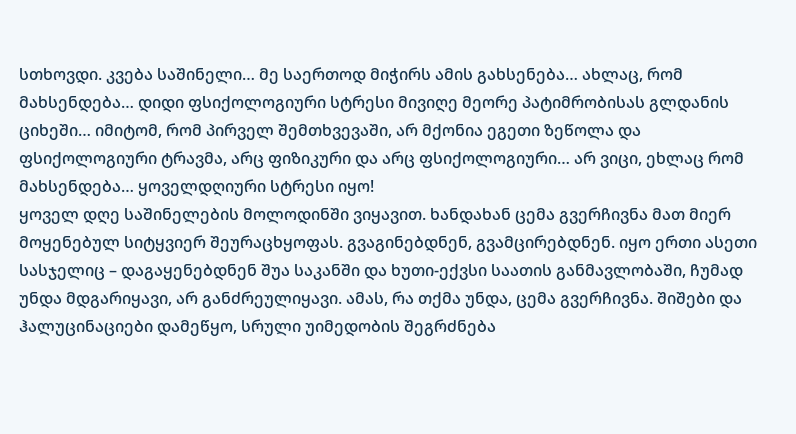სთხოვდი. კვება საშინელი… მე საერთოდ მიჭირს ამის გახსენება… ახლაც, რომ მახსენდება… დიდი ფსიქოლოგიური სტრესი მივიღე მეორე პატიმრობისას გლდანის ციხეში… იმიტომ, რომ პირველ შემთხვევაში, არ მქონია ეგეთი ზეწოლა და ფსიქოლოგიური ტრავმა, არც ფიზიკური და არც ფსიქოლოგიური… არ ვიცი, ეხლაც რომ მახსენდება… ყოველდღიური სტრესი იყო!
ყოველ დღე საშინელების მოლოდინში ვიყავით. ხანდახან ცემა გვერჩივნა მათ მიერ მოყენებულ სიტყვიერ შეურაცხყოფას. გვაგინებდნენ, გვამცირებდნენ. იყო ერთი ასეთი სასჯელიც – დაგაყენებდნენ შუა საკანში და ხუთი-ექვსი საათის განმავლობაში, ჩუმად უნდა მდგარიყავი, არ განძრეულიყავი. ამას, რა თქმა უნდა, ცემა გვერჩივნა. შიშები და ჰალუცინაციები დამეწყო, სრული უიმედობის შეგრძნება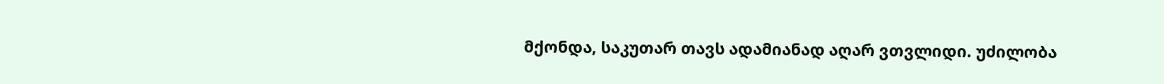მქონდა, საკუთარ თავს ადამიანად აღარ ვთვლიდი. უძილობა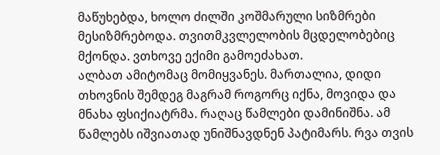მაწუხებდა, ხოლო ძილში კოშმარული სიზმრები მესიზმრებოდა. თვითმკვლელობის მცდელობებიც მქონდა. ვთხოვე ექიმი გამოეძახათ.
ალბათ ამიტომაც მომიყვანეს. მართალია, დიდი თხოვნის შემდეგ მაგრამ როგორც იქნა, მოვიდა და მნახა ფსიქიატრმა. რაღაც წამლები დამინიშნა. ამ წამლებს იშვიათად უნიშნავდნენ პატიმარს. რვა თვის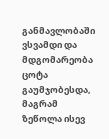განმავლობაში ვსვამდი და მდგომარეობა ცოტა გაუმჯობესდა, მაგრამ ზეწოლა ისევ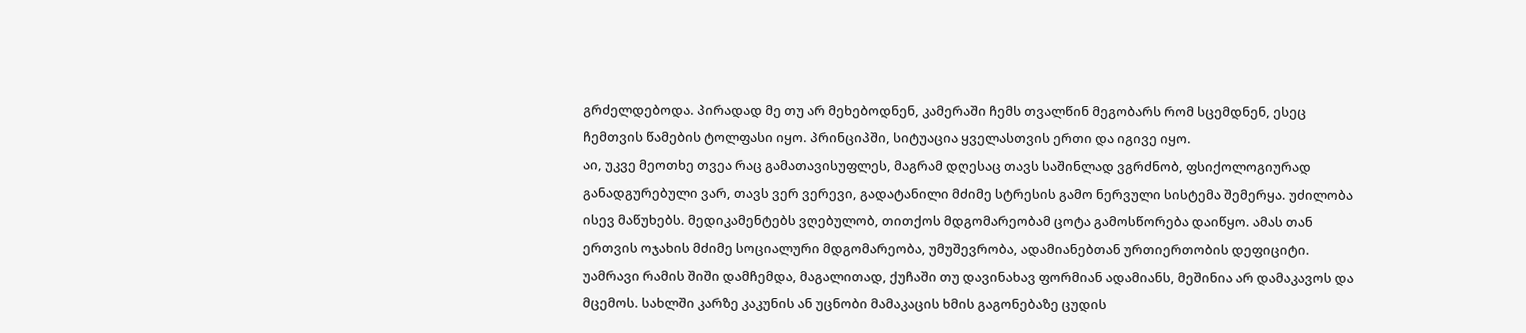გრძელდებოდა. პირადად მე თუ არ მეხებოდნენ, კამერაში ჩემს თვალწინ მეგობარს რომ სცემდნენ, ესეც ჩემთვის წამების ტოლფასი იყო. პრინციპში, სიტუაცია ყველასთვის ერთი და იგივე იყო.
აი, უკვე მეოთხე თვეა რაც გამათავისუფლეს, მაგრამ დღესაც თავს საშინლად ვგრძნობ, ფსიქოლოგიურად განადგურებული ვარ, თავს ვერ ვერევი, გადატანილი მძიმე სტრესის გამო ნერვული სისტემა შემერყა. უძილობა ისევ მაწუხებს. მედიკამენტებს ვღებულობ, თითქოს მდგომარეობამ ცოტა გამოსწორება დაიწყო. ამას თან ერთვის ოჯახის მძიმე სოციალური მდგომარეობა, უმუშევრობა, ადამიანებთან ურთიერთობის დეფიციტი. უამრავი რამის შიში დამჩემდა, მაგალითად, ქუჩაში თუ დავინახავ ფორმიან ადამიანს, მეშინია არ დამაკავოს და მცემოს. სახლში კარზე კაკუნის ან უცნობი მამაკაცის ხმის გაგონებაზე ცუდის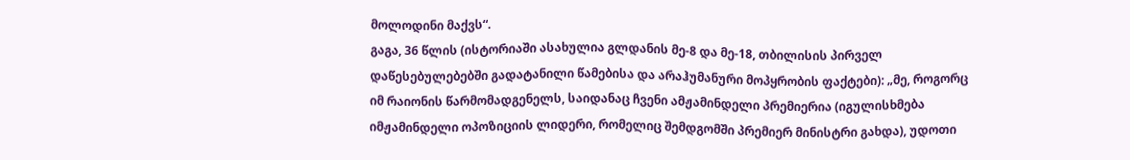მოლოდინი მაქვს“.
გაგა, 36 წლის (ისტორიაში ასახულია გლდანის მე-8 და მე-18, თბილისის პირველ დაწესებულებებში გადატანილი წამებისა და არაჰუმანური მოპყრობის ფაქტები): „მე, როგორც იმ რაიონის წარმომადგენელს, საიდანაც ჩვენი ამჟამინდელი პრემიერია (იგულისხმება იმჟამინდელი ოპოზიციის ლიდერი, რომელიც შემდგომში პრემიერ მინისტრი გახდა), უდოთი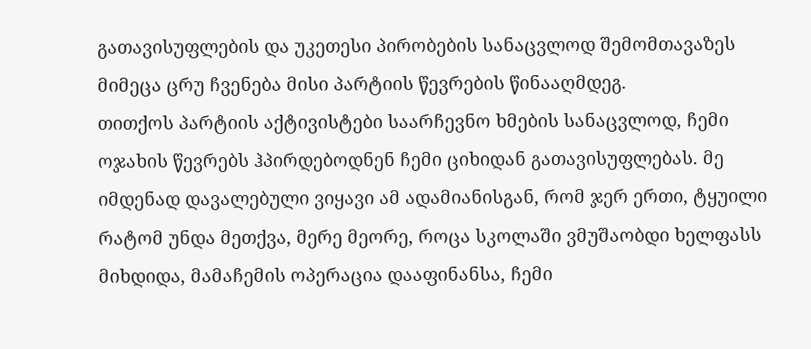გათავისუფლების და უკეთესი პირობების სანაცვლოდ შემომთავაზეს მიმეცა ცრუ ჩვენება მისი პარტიის წევრების წინააღმდეგ.
თითქოს პარტიის აქტივისტები საარჩევნო ხმების სანაცვლოდ, ჩემი ოჯახის წევრებს ჰპირდებოდნენ ჩემი ციხიდან გათავისუფლებას. მე იმდენად დავალებული ვიყავი ამ ადამიანისგან, რომ ჯერ ერთი, ტყუილი რატომ უნდა მეთქვა, მერე მეორე, როცა სკოლაში ვმუშაობდი ხელფასს მიხდიდა, მამაჩემის ოპერაცია დააფინანსა, ჩემი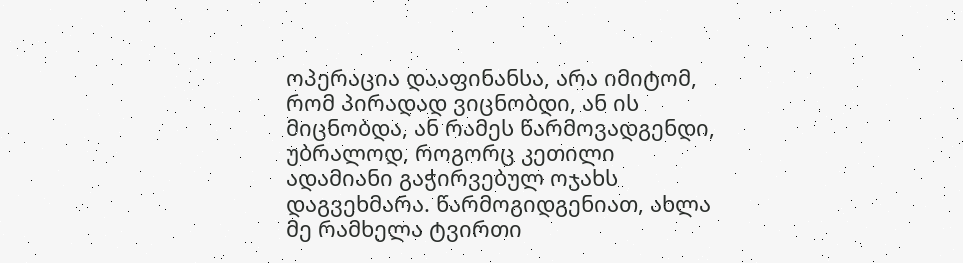ოპერაცია დააფინანსა, არა იმიტომ, რომ პირადად ვიცნობდი, ან ის მიცნობდა, ან რამეს წარმოვადგენდი, უბრალოდ, როგორც კეთილი ადამიანი გაჭირვებულ ოჯახს დაგვეხმარა. წარმოგიდგენიათ, ახლა მე რამხელა ტვირთი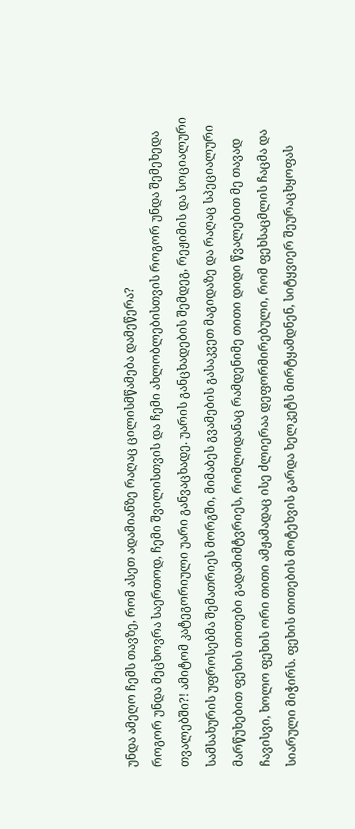უნდა ამეღო ჩემს თავზე, რომ ასეთ ადამიანზე რაღაც ცილისმწამება დამეწერა?
როგორ უნდა მეცხოვრა საერთოდ, ჩემი შვილისთვის და ჩემი ახლობლებისთვის როგორ უნდა შემეხედა თვალებში?! ამიტომ კატეგორიული უარი განვაცხადე. უარის განცხადების შემდეგ, რეჟიმის და სოციალური სამსახურის უფროსებმა შემათრიეს მორგში, მიმაბეს გვამების გასაკვეთ მაგიდაზე და რაღაც სპეციალური მარწუხებით ფეხის თითები გადამიმტვრიეს, რომლიდანაც რამდენიმე თითი დიდი წვალებით მე თავად ჩავისვი, ხოლო ფეხის ორი თითი ამჟამადაც ისე ძლიერაა დეფორმირებული, რომ ფეხსაცმლის ჩაცმა და სიარული მიჭირს. ფეხის თითების მოტეხვის გარდა ხელკეტს მირტყამდნენ, სიტყვიერ შეურაცხყოფას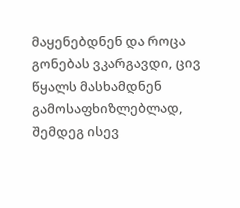მაყენებდნენ და როცა გონებას ვკარგავდი, ცივ წყალს მასხამდნენ გამოსაფხიზლებლად, შემდეგ ისევ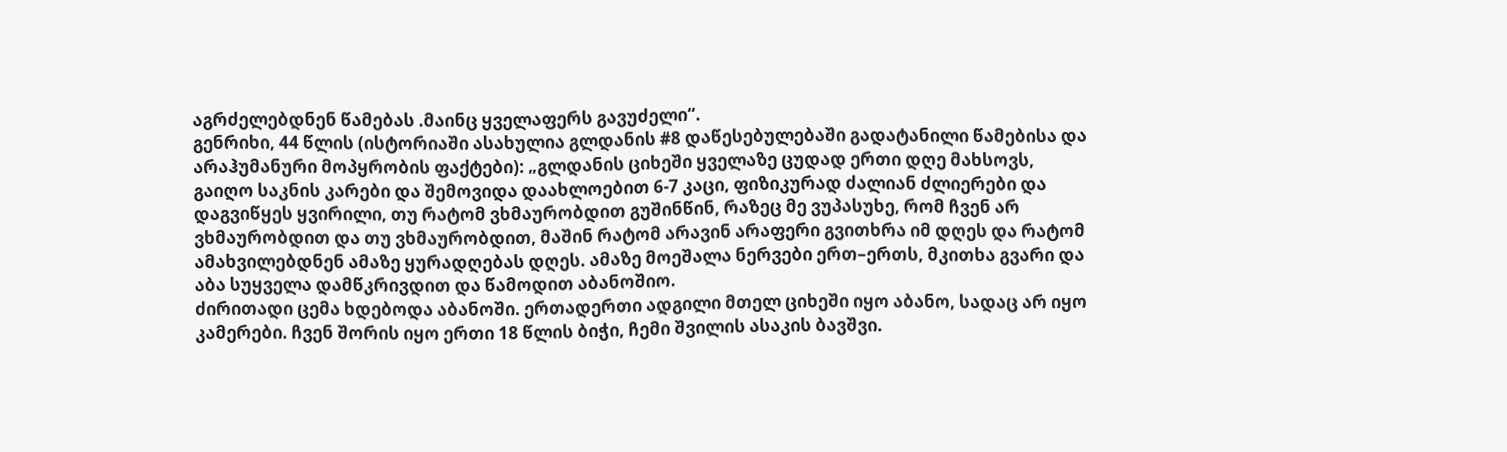აგრძელებდნენ წამებას .მაინც ყველაფერს გავუძელი“.
გენრიხი, 44 წლის (ისტორიაში ასახულია გლდანის #8 დაწესებულებაში გადატანილი წამებისა და არაჰუმანური მოპყრობის ფაქტები): „გლდანის ციხეში ყველაზე ცუდად ერთი დღე მახსოვს, გაიღო საკნის კარები და შემოვიდა დაახლოებით 6-7 კაცი, ფიზიკურად ძალიან ძლიერები და დაგვიწყეს ყვირილი, თუ რატომ ვხმაურობდით გუშინწინ, რაზეც მე ვუპასუხე, რომ ჩვენ არ ვხმაურობდით და თუ ვხმაურობდით, მაშინ რატომ არავინ არაფერი გვითხრა იმ დღეს და რატომ ამახვილებდნენ ამაზე ყურადღებას დღეს. ამაზე მოეშალა ნერვები ერთ–ერთს, მკითხა გვარი და აბა სუყველა დამწკრივდით და წამოდით აბანოშიო.
ძირითადი ცემა ხდებოდა აბანოში. ერთადერთი ადგილი მთელ ციხეში იყო აბანო, სადაც არ იყო კამერები. ჩვენ შორის იყო ერთი 18 წლის ბიჭი, ჩემი შვილის ასაკის ბავშვი.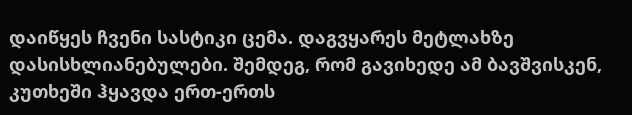დაიწყეს ჩვენი სასტიკი ცემა. დაგვყარეს მეტლახზე დასისხლიანებულები. შემდეგ, რომ გავიხედე ამ ბავშვისკენ, კუთხეში ჰყავდა ერთ-ერთს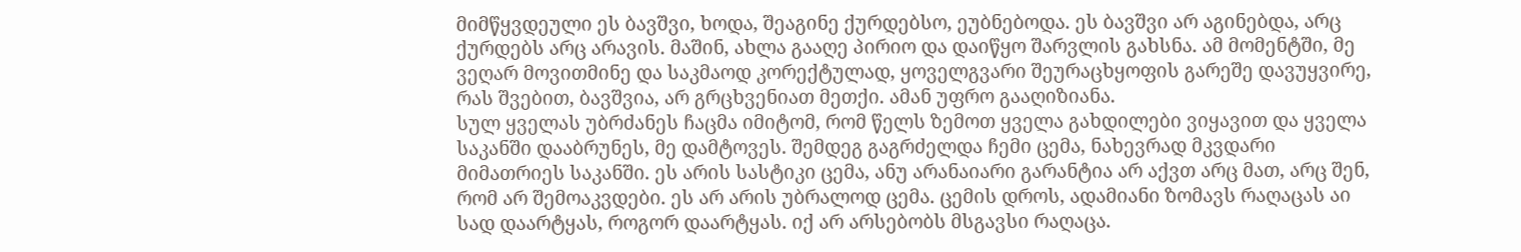მიმწყვდეული ეს ბავშვი, ხოდა, შეაგინე ქურდებსო, ეუბნებოდა. ეს ბავშვი არ აგინებდა, არც ქურდებს არც არავის. მაშინ, ახლა გააღე პირიო და დაიწყო შარვლის გახსნა. ამ მომენტში, მე ვეღარ მოვითმინე და საკმაოდ კორექტულად, ყოველგვარი შეურაცხყოფის გარეშე დავუყვირე, რას შვებით, ბავშვია, არ გრცხვენიათ მეთქი. ამან უფრო გააღიზიანა.
სულ ყველას უბრძანეს ჩაცმა იმიტომ, რომ წელს ზემოთ ყველა გახდილები ვიყავით და ყველა საკანში დააბრუნეს, მე დამტოვეს. შემდეგ გაგრძელდა ჩემი ცემა, ნახევრად მკვდარი მიმათრიეს საკანში. ეს არის სასტიკი ცემა, ანუ არანაიარი გარანტია არ აქვთ არც მათ, არც შენ, რომ არ შემოაკვდები. ეს არ არის უბრალოდ ცემა. ცემის დროს, ადამიანი ზომავს რაღაცას აი სად დაარტყას, როგორ დაარტყას. იქ არ არსებობს მსგავსი რაღაცა.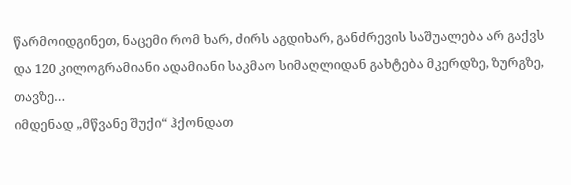წარმოიდგინეთ, ნაცემი რომ ხარ, ძირს აგდიხარ, განძრევის საშუალება არ გაქვს და 120 კილოგრამიანი ადამიანი საკმაო სიმაღლიდან გახტება მკერდზე, ზურგზე, თავზე…
იმდენად „მწვანე შუქი“ ჰქონდათ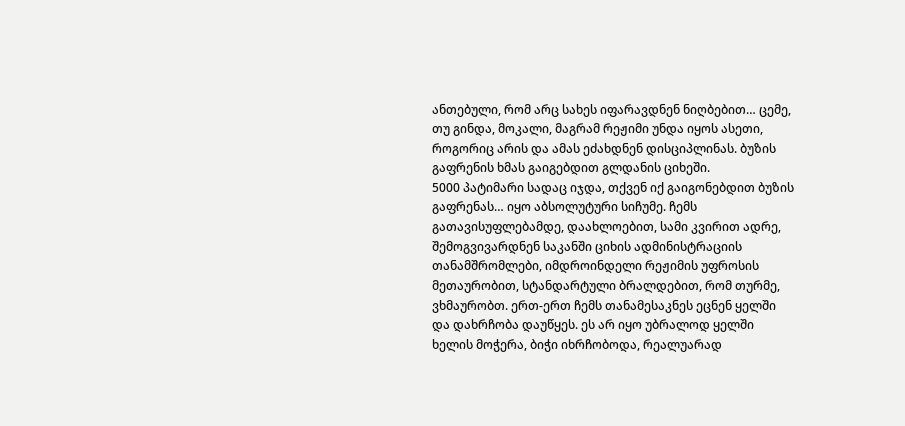ანთებული, რომ არც სახეს იფარავდნენ ნიღბებით… ცემე, თუ გინდა, მოკალი, მაგრამ რეჟიმი უნდა იყოს ასეთი, როგორიც არის და ამას ეძახდნენ დისციპლინას. ბუზის გაფრენის ხმას გაიგებდით გლდანის ციხეში.
5000 პატიმარი სადაც იჯდა, თქვენ იქ გაიგონებდით ბუზის გაფრენას… იყო აბსოლუტური სიჩუმე. ჩემს გათავისუფლებამდე, დაახლოებით, სამი კვირით ადრე, შემოგვივარდნენ საკანში ციხის ადმინისტრაციის თანამშრომლები, იმდროინდელი რეჟიმის უფროსის მეთაურობით, სტანდარტული ბრალდებით, რომ თურმე, ვხმაურობთ. ერთ-ერთ ჩემს თანამესაკნეს ეცნენ ყელში და დახრჩობა დაუწყეს. ეს არ იყო უბრალოდ ყელში ხელის მოჭერა, ბიჭი იხრჩობოდა, რეალუარად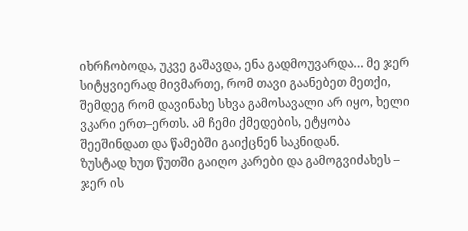იხრჩობოდა, უკვე გაშავდა, ენა გადმოუვარდა… მე ჯერ სიტყვიერად მივმართე, რომ თავი გაანებეთ მეთქი, შემდეგ რომ დავინახე სხვა გამოსავალი არ იყო, ხელი ვკარი ერთ–ერთს. ამ ჩემი ქმედების, ეტყობა შეეშინდათ და წამებში გაიქცნენ საკნიდან.
ზუსტად ხუთ წუთში გაიღო კარები და გამოგვიძახეს – ჯერ ის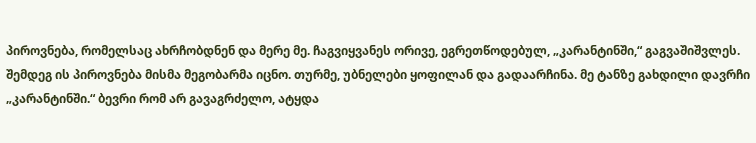პიროვნება, რომელსაც ახრჩობდნენ და მერე მე. ჩაგვიყვანეს ორივე, ეგრეთწოდებულ, „კარანტინში,“ გაგვაშიშვლეს. შემდეგ ის პიროვნება მისმა მეგობარმა იცნო. თურმე, უბნელები ყოფილან და გადაარჩინა. მე ტანზე გახდილი დავრჩი „კარანტინში.“ ბევრი რომ არ გავაგრძელო, ატყდა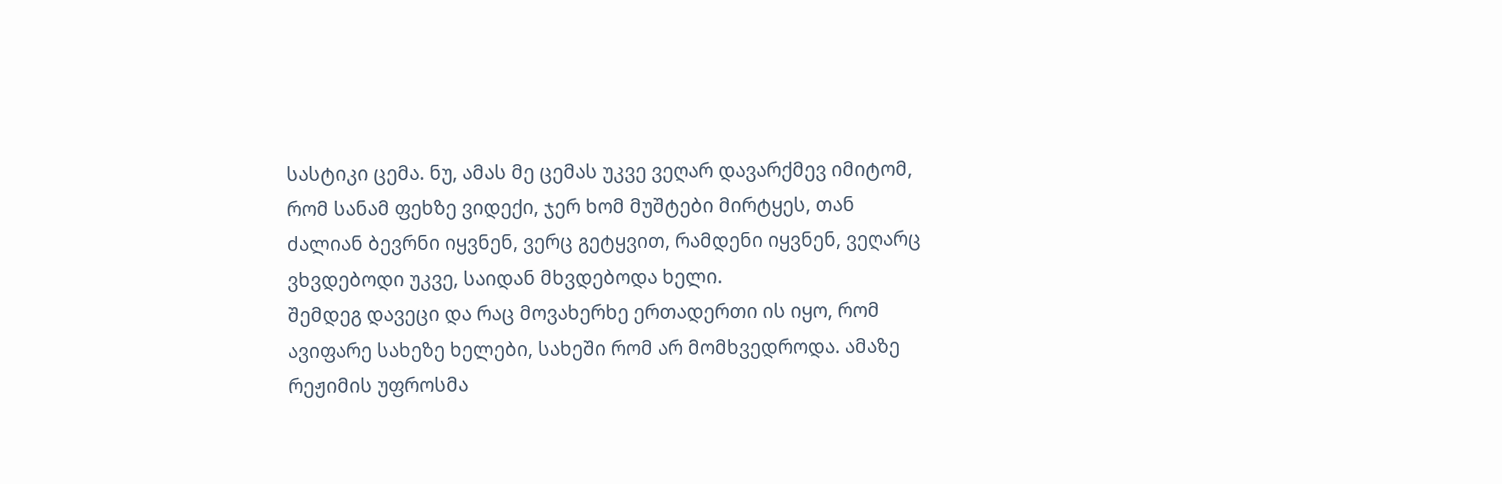სასტიკი ცემა. ნუ, ამას მე ცემას უკვე ვეღარ დავარქმევ იმიტომ, რომ სანამ ფეხზე ვიდექი, ჯერ ხომ მუშტები მირტყეს, თან ძალიან ბევრნი იყვნენ, ვერც გეტყვით, რამდენი იყვნენ, ვეღარც ვხვდებოდი უკვე, საიდან მხვდებოდა ხელი.
შემდეგ დავეცი და რაც მოვახერხე ერთადერთი ის იყო, რომ ავიფარე სახეზე ხელები, სახეში რომ არ მომხვედროდა. ამაზე რეჟიმის უფროსმა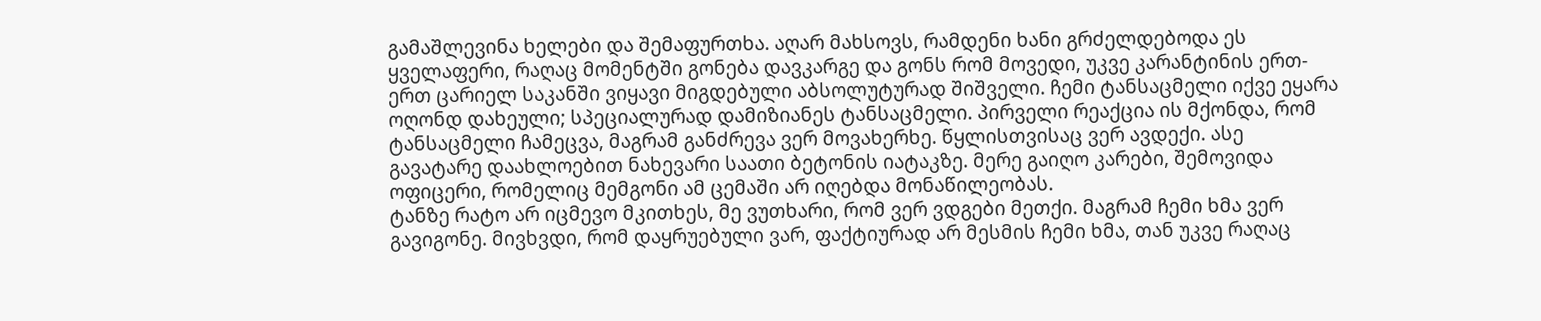გამაშლევინა ხელები და შემაფურთხა. აღარ მახსოვს, რამდენი ხანი გრძელდებოდა ეს ყველაფერი, რაღაც მომენტში გონება დავკარგე და გონს რომ მოვედი, უკვე კარანტინის ერთ-ერთ ცარიელ საკანში ვიყავი მიგდებული აბსოლუტურად შიშველი. ჩემი ტანსაცმელი იქვე ეყარა ოღონდ დახეული; სპეციალურად დამიზიანეს ტანსაცმელი. პირველი რეაქცია ის მქონდა, რომ ტანსაცმელი ჩამეცვა, მაგრამ განძრევა ვერ მოვახერხე. წყლისთვისაც ვერ ავდექი. ასე გავატარე დაახლოებით ნახევარი საათი ბეტონის იატაკზე. მერე გაიღო კარები, შემოვიდა ოფიცერი, რომელიც მემგონი ამ ცემაში არ იღებდა მონაწილეობას.
ტანზე რატო არ იცმევო მკითხეს, მე ვუთხარი, რომ ვერ ვდგები მეთქი. მაგრამ ჩემი ხმა ვერ გავიგონე. მივხვდი, რომ დაყრუებული ვარ, ფაქტიურად არ მესმის ჩემი ხმა, თან უკვე რაღაც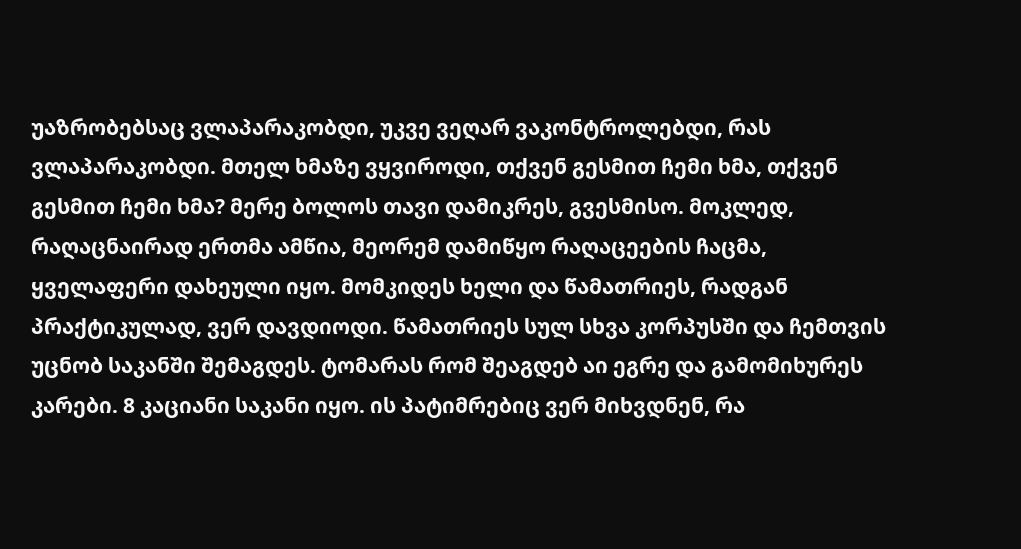უაზრობებსაც ვლაპარაკობდი, უკვე ვეღარ ვაკონტროლებდი, რას ვლაპარაკობდი. მთელ ხმაზე ვყვიროდი, თქვენ გესმით ჩემი ხმა, თქვენ გესმით ჩემი ხმა? მერე ბოლოს თავი დამიკრეს, გვესმისო. მოკლედ, რაღაცნაირად ერთმა ამწია, მეორემ დამიწყო რაღაცეების ჩაცმა, ყველაფერი დახეული იყო. მომკიდეს ხელი და წამათრიეს, რადგან პრაქტიკულად, ვერ დავდიოდი. წამათრიეს სულ სხვა კორპუსში და ჩემთვის უცნობ საკანში შემაგდეს. ტომარას რომ შეაგდებ აი ეგრე და გამომიხურეს კარები. 8 კაციანი საკანი იყო. ის პატიმრებიც ვერ მიხვდნენ, რა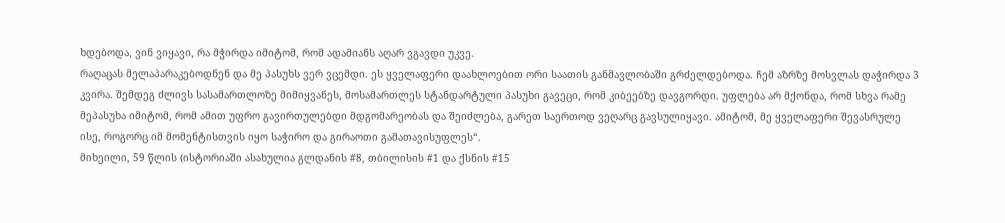ხდებოდა, ვინ ვიყავი, რა მჭირდა იმიტომ, რომ ადამიანს აღარ ვგავდი უკვე.
რაღაცას მელაპარაკებოდნენ და მე პასუხს ვერ ვცემდი. ეს ყველაფერი დაახლოებით ორი საათის განმავლობაში გრძელდებოდა. ჩემ აზრზე მოსვლას დაჭირდა 3 კვირა. შემდეგ ძლივს სასამართლოზე მიმიყვანეს, მოსამართლეს სტანდარტული პასუხი გავეცი, რომ კიბეებზე დავგორდი. უფლება არ მქონდა, რომ სხვა რამე მეპასუხა იმიტომ, რომ ამით უფრო გავირთულებდი მდგომარეობას და შეიძლება, გარეთ საერთოდ ვეღარც გავსულიყავი. ამიტომ, მე ყველაფერი შევასრულე ისე, როგორც იმ მომენტისთვის იყო საჭირო და გირაოთი გამათავისუფლეს“.
მიხეილი, 59 წლის (ისტორიაში ასახულია გლდანის #8, თბილისის #1 და ქსნის #15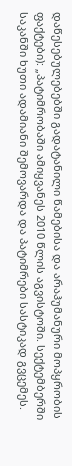დაწესებულებებში გადატანილი წამებისა და არაჰუმანური მოპყრობის ფაქტები): „პატიმრობაში ამიყვანეს 2010 წლის აგვისტოში. სექტემბერში საკანში ხუთი ადამიანი შემოვარდა და პატიმრები სასტიკად გვცემეს.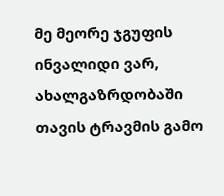მე მეორე ჯგუფის ინვალიდი ვარ, ახალგაზრდობაში თავის ტრავმის გამო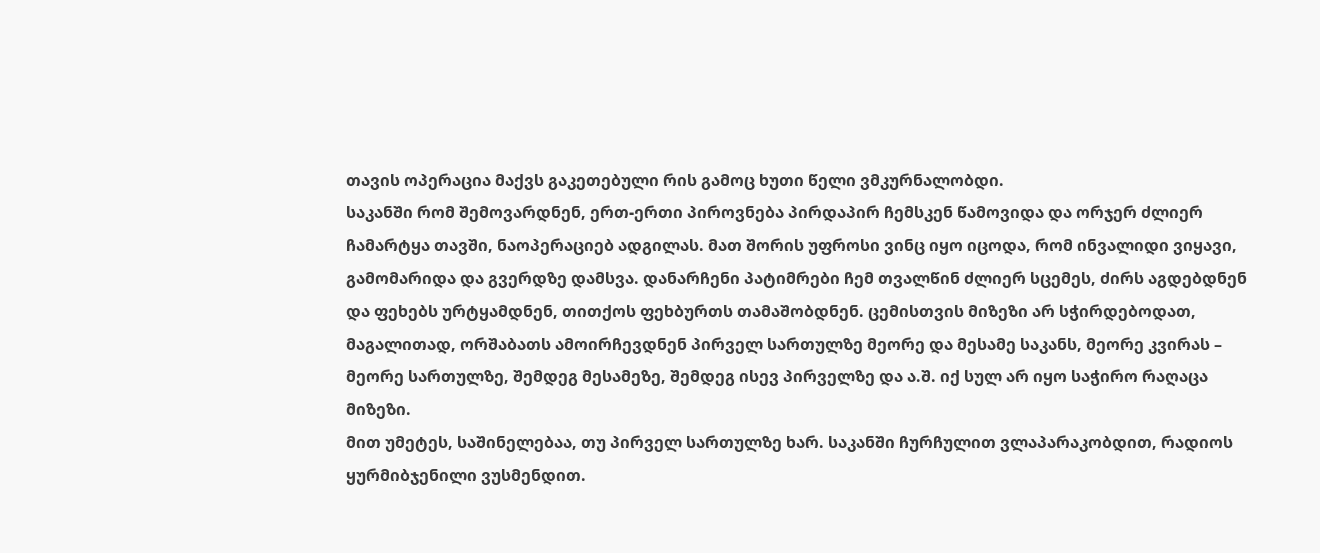თავის ოპერაცია მაქვს გაკეთებული რის გამოც ხუთი წელი ვმკურნალობდი.
საკანში რომ შემოვარდნენ, ერთ-ერთი პიროვნება პირდაპირ ჩემსკენ წამოვიდა და ორჯერ ძლიერ ჩამარტყა თავში, ნაოპერაციებ ადგილას. მათ შორის უფროსი ვინც იყო იცოდა, რომ ინვალიდი ვიყავი, გამომარიდა და გვერდზე დამსვა. დანარჩენი პატიმრები ჩემ თვალწინ ძლიერ სცემეს, ძირს აგდებდნენ და ფეხებს ურტყამდნენ, თითქოს ფეხბურთს თამაშობდნენ. ცემისთვის მიზეზი არ სჭირდებოდათ, მაგალითად, ორშაბათს ამოირჩევდნენ პირველ სართულზე მეორე და მესამე საკანს, მეორე კვირას – მეორე სართულზე, შემდეგ მესამეზე, შემდეგ ისევ პირველზე და ა.შ. იქ სულ არ იყო საჭირო რაღაცა მიზეზი.
მით უმეტეს, საშინელებაა, თუ პირველ სართულზე ხარ. საკანში ჩურჩულით ვლაპარაკობდით, რადიოს ყურმიბჯენილი ვუსმენდით.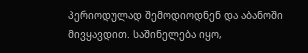პერიოდულად შემოდიოდნენ და აბანოში მივყავდით. საშინელება იყო,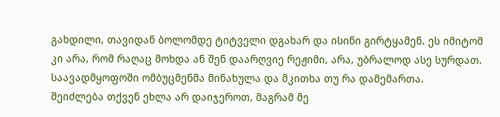გახდილი, თავიდან ბოლომდე ტიტველი დგახარ და ისინი გირტყამენ. ეს იმიტომ კი არა, რომ რაღაც მოხდა ან შენ დაარღვიე რეჟიმი, არა, უბრალოდ ასე სურდათ. საავადმყოფოში ომბუცმენმა მინახულა და მკითხა თუ რა დამემართა.
შეიძლება თქვენ ეხლა არ დაიჯეროთ, მაგრამ მე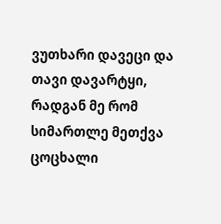ვუთხარი დავეცი და თავი დავარტყი, რადგან მე რომ სიმართლე მეთქვა ცოცხალი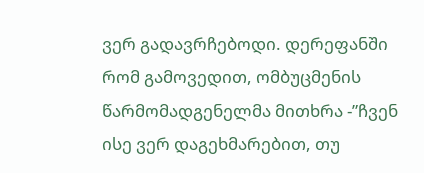ვერ გადავრჩებოდი. დერეფანში რომ გამოვედით, ომბუცმენის წარმომადგენელმა მითხრა -”ჩვენ ისე ვერ დაგეხმარებით, თუ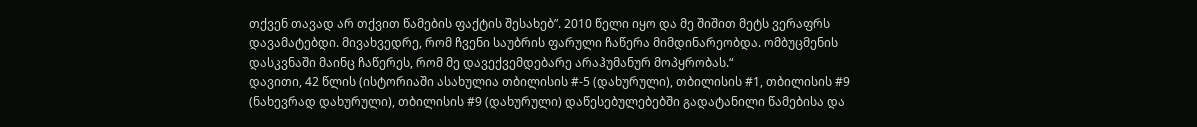თქვენ თავად არ თქვით წამების ფაქტის შესახებ”. 2010 წელი იყო და მე შიშით მეტს ვერაფრს დავამატებდი. მივახვედრე, რომ ჩვენი საუბრის ფარული ჩაწერა მიმდინარეობდა. ომბუცმენის დასკვნაში მაინც ჩაწერეს, რომ მე დავექვემდებარე არაჰუმანურ მოპყრობას.“
დავითი, 42 წლის (ისტორიაში ასახულია თბილისის #-5 (დახურული), თბილისის #1, თბილისის #9 (ნახევრად დახურული), თბილისის #9 (დახურული) დაწესებულებებში გადატანილი წამებისა და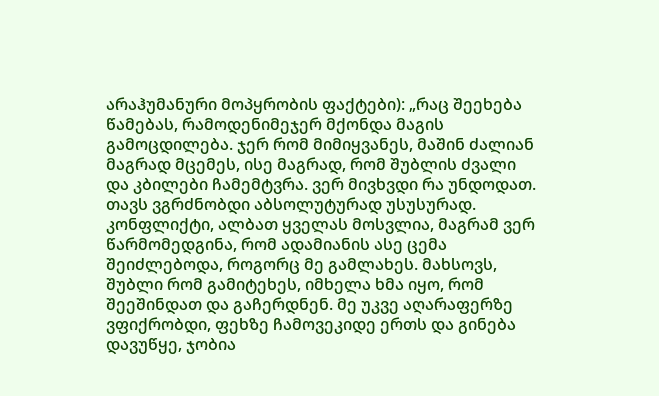არაჰუმანური მოპყრობის ფაქტები): „რაც შეეხება წამებას, რამოდენიმეჯერ მქონდა მაგის გამოცდილება. ჯერ რომ მიმიყვანეს, მაშინ ძალიან მაგრად მცემეს, ისე მაგრად, რომ შუბლის ძვალი და კბილები ჩამემტვრა. ვერ მივხვდი რა უნდოდათ. თავს ვგრძნობდი აბსოლუტურად უსუსურად.
კონფლიქტი, ალბათ ყველას მოსვლია, მაგრამ ვერ წარმომედგინა, რომ ადამიანის ასე ცემა შეიძლებოდა, როგორც მე გამლახეს. მახსოვს, შუბლი რომ გამიტეხეს, იმხელა ხმა იყო, რომ შეეშინდათ და გაჩერდნენ. მე უკვე აღარაფერზე ვფიქრობდი, ფეხზე ჩამოვეკიდე ერთს და გინება დავუწყე, ჯობია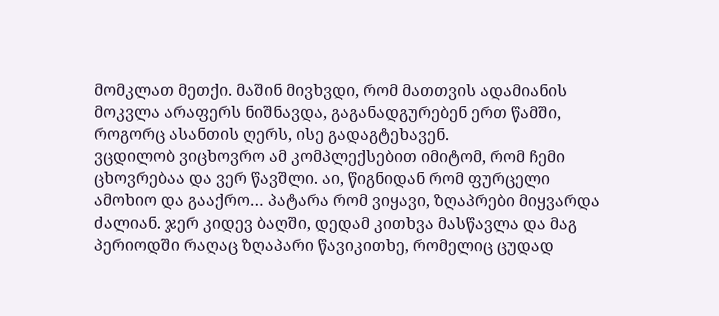მომკლათ მეთქი. მაშინ მივხვდი, რომ მათთვის ადამიანის მოკვლა არაფერს ნიშნავდა, გაგანადგურებენ ერთ წამში, როგორც ასანთის ღერს, ისე გადაგტეხავენ.
ვცდილობ ვიცხოვრო ამ კომპლექსებით იმიტომ, რომ ჩემი ცხოვრებაა და ვერ წავშლი. აი, წიგნიდან რომ ფურცელი ამოხიო და გააქრო… პატარა რომ ვიყავი, ზღაპრები მიყვარდა ძალიან. ჯერ კიდევ ბაღში, დედამ კითხვა მასწავლა და მაგ პერიოდში რაღაც ზღაპარი წავიკითხე, რომელიც ცუდად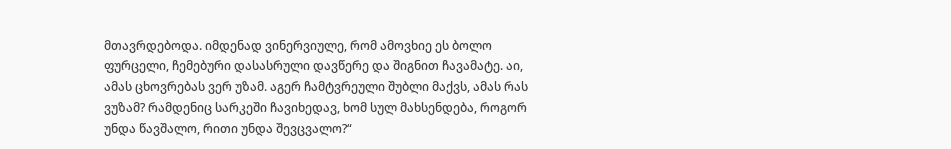მთავრდებოდა. იმდენად ვინერვიულე, რომ ამოვხიე ეს ბოლო ფურცელი, ჩემებური დასასრული დავწერე და შიგნით ჩავამატე. აი, ამას ცხოვრებას ვერ უზამ. აგერ ჩამტვრეული შუბლი მაქვს, ამას რას ვუზამ? რამდენიც სარკეში ჩავიხედავ, ხომ სულ მახსენდება, როგორ უნდა წავშალო, რითი უნდა შევცვალო?“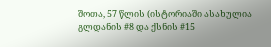შოთა, 57 წლის (ისტორიაში ასახულია გლდანის #8 და ქსნის #15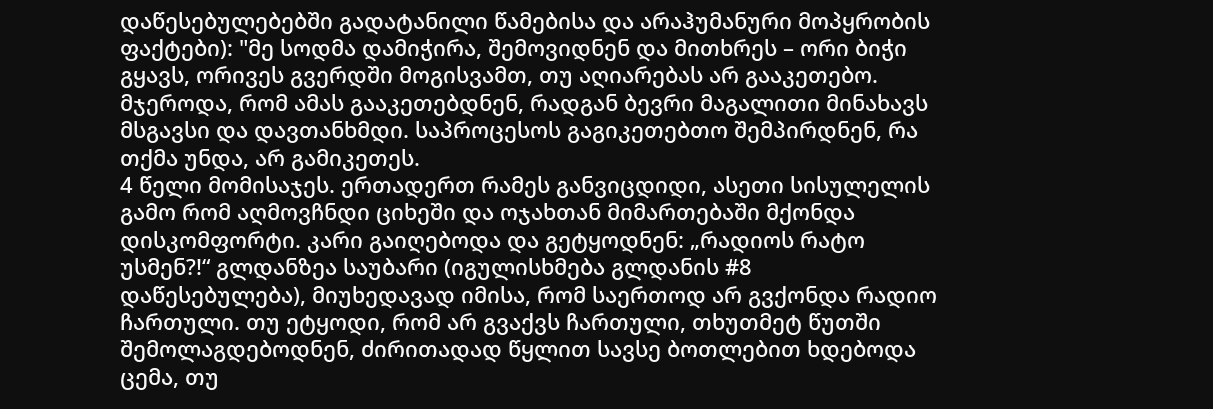დაწესებულებებში გადატანილი წამებისა და არაჰუმანური მოპყრობის ფაქტები): "მე სოდმა დამიჭირა, შემოვიდნენ და მითხრეს – ორი ბიჭი გყავს, ორივეს გვერდში მოგისვამთ, თუ აღიარებას არ გააკეთებო. მჯეროდა, რომ ამას გააკეთებდნენ, რადგან ბევრი მაგალითი მინახავს მსგავსი და დავთანხმდი. საპროცესოს გაგიკეთებთო შემპირდნენ, რა თქმა უნდა, არ გამიკეთეს.
4 წელი მომისაჯეს. ერთადერთ რამეს განვიცდიდი, ასეთი სისულელის გამო რომ აღმოვჩნდი ციხეში და ოჯახთან მიმართებაში მქონდა დისკომფორტი. კარი გაიღებოდა და გეტყოდნენ: „რადიოს რატო უსმენ?!“ გლდანზეა საუბარი (იგულისხმება გლდანის #8 დაწესებულება), მიუხედავად იმისა, რომ საერთოდ არ გვქონდა რადიო ჩართული. თუ ეტყოდი, რომ არ გვაქვს ჩართული, თხუთმეტ წუთში შემოლაგდებოდნენ, ძირითადად წყლით სავსე ბოთლებით ხდებოდა ცემა, თუ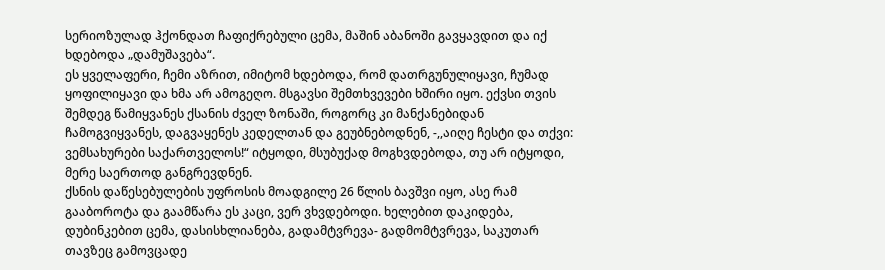სერიოზულად ჰქონდათ ჩაფიქრებული ცემა, მაშინ აბანოში გავყავდით და იქ ხდებოდა „დამუშავება“.
ეს ყველაფერი, ჩემი აზრით, იმიტომ ხდებოდა, რომ დათრგუნულიყავი, ჩუმად ყოფილიყავი და ხმა არ ამოგეღო. მსგავსი შემთხვევები ხშირი იყო. ექვსი თვის შემდეგ წამიყვანეს ქსანის ძველ ზონაში, როგორც კი მანქანებიდან ჩამოგვიყვანეს, დაგვაყენეს კედელთან და გეუბნებოდნენ, -,,აიღე ჩესტი და თქვი: ვემსახურები საქართველოს!“ იტყოდი, მსუბუქად მოგხვდებოდა, თუ არ იტყოდი, მერე საერთოდ განგრევდნენ.
ქსნის დაწესებულების უფროსის მოადგილე 26 წლის ბავშვი იყო, ასე რამ გააბოროტა და გაამწარა ეს კაცი, ვერ ვხვდებოდი. ხელებით დაკიდება, დუბინკებით ცემა, დასისხლიანება, გადამტვრევა- გადმომტვრევა, საკუთარ თავზეც გამოვცადე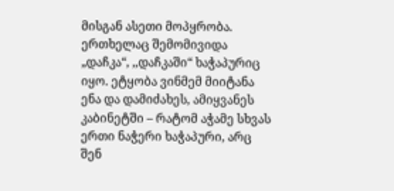მისგან ასეთი მოპყრობა. ერთხელაც შემომივიდა „დაჩკა“, ,,დაჩკაში“ ხაჭაპურიც იყო. ეტყობა ვინმემ მიიტანა ენა და დამიძახეს, ამიყვანეს კაბინეტში – რატომ აჭამე სხვას ერთი ნაჭერი ხაჭაპური, არც შენ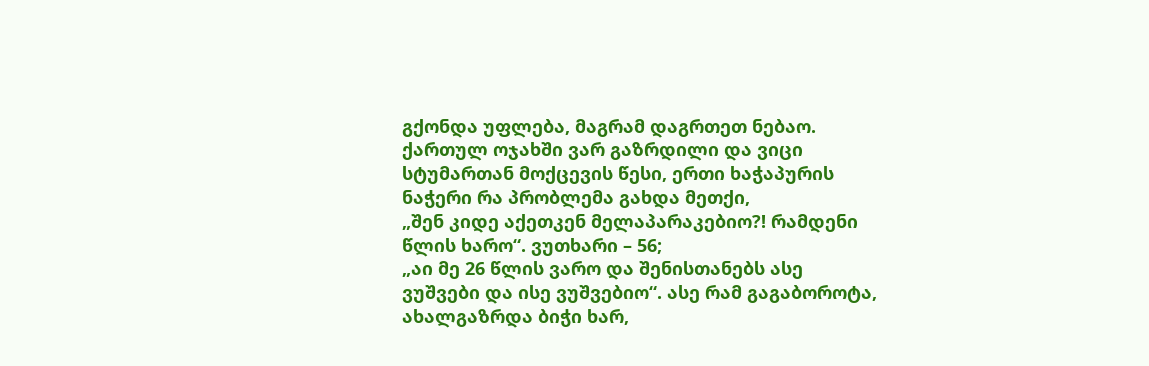გქონდა უფლება, მაგრამ დაგრთეთ ნებაო. ქართულ ოჯახში ვარ გაზრდილი და ვიცი სტუმართან მოქცევის წესი, ერთი ხაჭაპურის ნაჭერი რა პრობლემა გახდა მეთქი,
„შენ კიდე აქეთკენ მელაპარაკებიო?! რამდენი წლის ხარო“. ვუთხარი – 56;
„აი მე 26 წლის ვარო და შენისთანებს ასე ვუშვები და ისე ვუშვებიო“. ასე რამ გაგაბოროტა, ახალგაზრდა ბიჭი ხარ,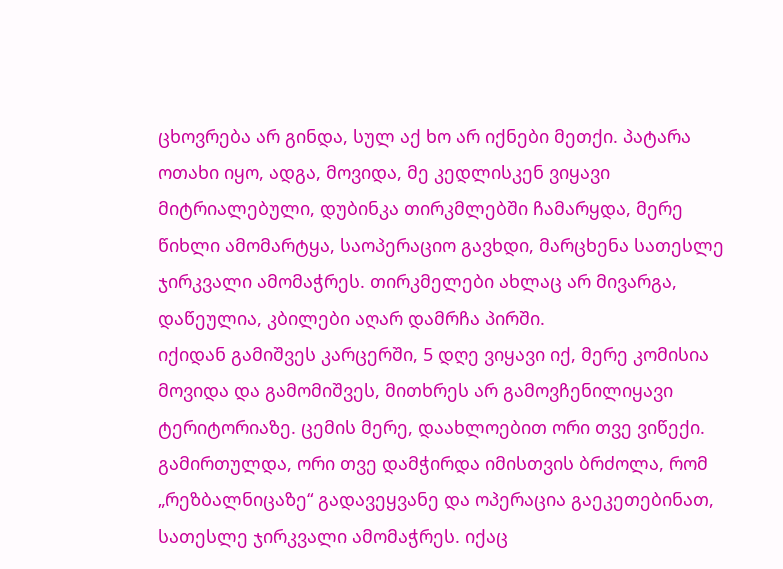ცხოვრება არ გინდა, სულ აქ ხო არ იქნები მეთქი. პატარა ოთახი იყო, ადგა, მოვიდა, მე კედლისკენ ვიყავი მიტრიალებული, დუბინკა თირკმლებში ჩამარყდა, მერე წიხლი ამომარტყა, საოპერაციო გავხდი, მარცხენა სათესლე ჯირკვალი ამომაჭრეს. თირკმელები ახლაც არ მივარგა, დაწეულია, კბილები აღარ დამრჩა პირში.
იქიდან გამიშვეს კარცერში, 5 დღე ვიყავი იქ, მერე კომისია მოვიდა და გამომიშვეს, მითხრეს არ გამოვჩენილიყავი ტერიტორიაზე. ცემის მერე, დაახლოებით ორი თვე ვიწექი. გამირთულდა, ორი თვე დამჭირდა იმისთვის ბრძოლა, რომ „რეზბალნიცაზე“ გადავეყვანე და ოპერაცია გაეკეთებინათ, სათესლე ჯირკვალი ამომაჭრეს. იქაც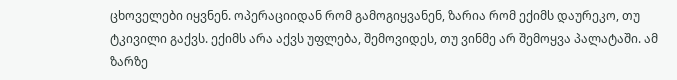ცხოველები იყვნენ. ოპერაციიდან რომ გამოგიყვანენ, ზარია რომ ექიმს დაურეკო, თუ ტკივილი გაქვს. ექიმს არა აქვს უფლება, შემოვიდეს, თუ ვინმე არ შემოყვა პალატაში. ამ ზარზე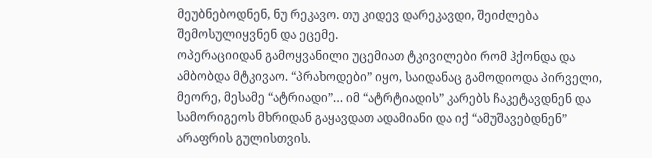მეუბნებოდნენ, ნუ რეკავო. თუ კიდევ დარეკავდი, შეიძლება შემოსულიყვნენ და ეცემე.
ოპერაციიდან გამოყვანილი უცემიათ ტკივილები რომ ჰქონდა და ამბობდა მტკივაო. “პრახოდები” იყო, საიდანაც გამოდიოდა პირველი, მეორე, მესამე “ატრიადი”… იმ “ატრტიადის” კარებს ჩაკეტავდნენ და სამორიგეოს მხრიდან გაყავდათ ადამიანი და იქ “ამუშავებდნენ” არაფრის გულისთვის.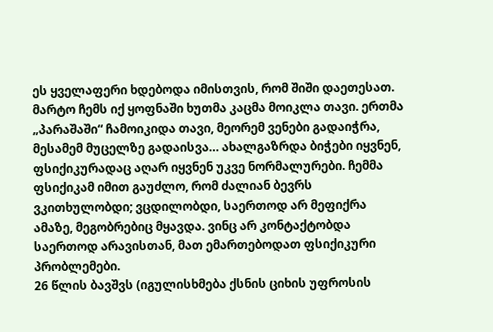ეს ყველაფერი ხდებოდა იმისთვის, რომ შიში დაეთესათ. მარტო ჩემს იქ ყოფნაში ხუთმა კაცმა მოიკლა თავი. ერთმა „პარაშაში“ ჩამოიკიდა თავი, მეორემ ვენები გადაიჭრა, მესამემ მუცელზე გადაისვა… ახალგაზრდა ბიჭები იყვნენ, ფსიქიკურადაც აღარ იყვნენ უკვე ნორმალურები. ჩემმა ფსიქიკამ იმით გაუძლო, რომ ძალიან ბევრს ვკითხულობდი; ვცდილობდი, საერთოდ არ მეფიქრა ამაზე, მეგობრებიც მყავდა. ვინც არ კონტაქტობდა საერთოდ არავისთან, მათ ემართებოდათ ფსიქიკური პრობლემები.
26 წლის ბავშვს (იგულისხმება ქსნის ციხის უფროსის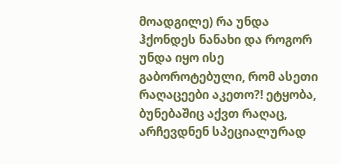მოადგილე) რა უნდა ჰქონდეს ნანახი და როგორ უნდა იყო ისე გაბოროტებული, რომ ასეთი რაღაცეები აკეთო?! ეტყობა, ბუნებაშიც აქვთ რაღაც, არჩევდნენ სპეციალურად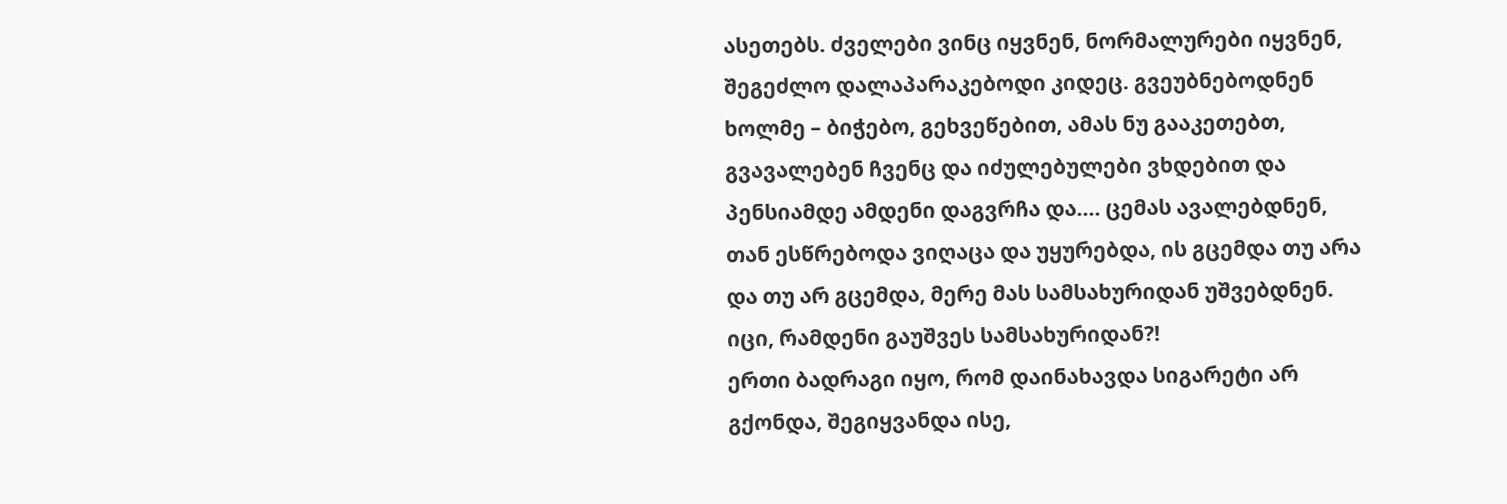ასეთებს. ძველები ვინც იყვნენ, ნორმალურები იყვნენ, შეგეძლო დალაპარაკებოდი კიდეც. გვეუბნებოდნენ ხოლმე – ბიჭებო, გეხვეწებით, ამას ნუ გააკეთებთ, გვავალებენ ჩვენც და იძულებულები ვხდებით და პენსიამდე ამდენი დაგვრჩა და…. ცემას ავალებდნენ, თან ესწრებოდა ვიღაცა და უყურებდა, ის გცემდა თუ არა და თუ არ გცემდა, მერე მას სამსახურიდან უშვებდნენ. იცი, რამდენი გაუშვეს სამსახურიდან?!
ერთი ბადრაგი იყო, რომ დაინახავდა სიგარეტი არ გქონდა, შეგიყვანდა ისე,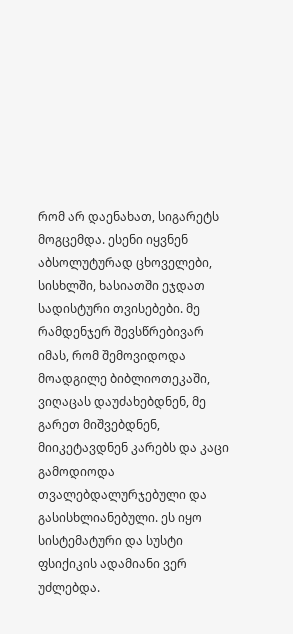რომ არ დაენახათ, სიგარეტს მოგცემდა. ესენი იყვნენ აბსოლუტურად ცხოველები, სისხლში, ხასიათში ეჯდათ სადისტური თვისებები. მე რამდენჯერ შევსწრებივარ იმას, რომ შემოვიდოდა მოადგილე ბიბლიოთეკაში, ვიღაცას დაუძახებდნენ, მე გარეთ მიშვებდნენ, მიიკეტავდნენ კარებს და კაცი გამოდიოდა თვალებდალურჯებული და გასისხლიანებული. ეს იყო სისტემატური და სუსტი ფსიქიკის ადამიანი ვერ უძლებდა.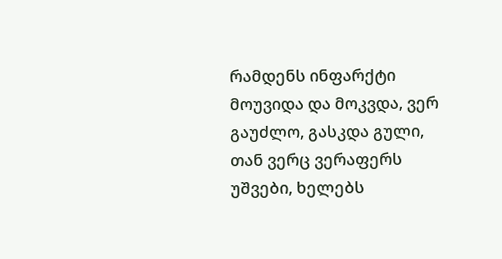რამდენს ინფარქტი მოუვიდა და მოკვდა, ვერ გაუძლო, გასკდა გული, თან ვერც ვერაფერს უშვები, ხელებს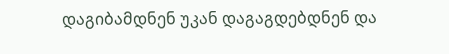დაგიბამდნენ უკან დაგაგდებდნენ და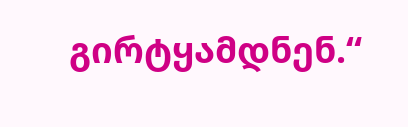გირტყამდნენ.“